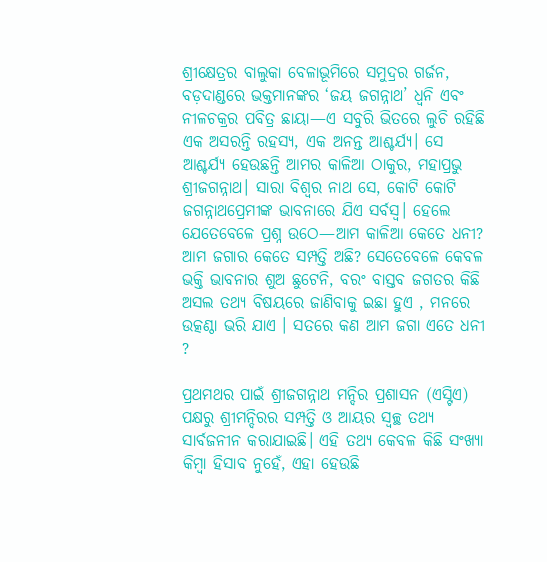ଶ୍ରୀକ୍ଷେତ୍ରର ବାଲୁକା ବେଳାଭୂମିରେ ସମୁଦ୍ରର ଗର୍ଜନ, ବଡ଼ଦାଣ୍ଡରେ ଭକ୍ତମାନଙ୍କର ‘ଜୟ ଜଗନ୍ନାଥ’ ଧ୍ୱନି ଏବଂ ନୀଳଚକ୍ରର ପବିତ୍ର ଛାୟା—ଏ ସବୁରି ଭିତରେ ଲୁଚି ରହିଛି ଏକ ଅସରନ୍ତି ରହସ୍ୟ, ଏକ ଅନନ୍ତ ଆଶ୍ଚର୍ଯ୍ୟ। ସେ ଆଶ୍ଚର୍ଯ୍ୟ ହେଉଛନ୍ତି ଆମର କାଳିଆ ଠାକୁର, ମହାପ୍ରଭୁ ଶ୍ରୀଜଗନ୍ନାଥ। ସାରା ବିଶ୍ୱର ନାଥ ସେ, କୋଟି କୋଟି ଜଗନ୍ନାଥପ୍ରେମୀଙ୍କ ଭାବନାରେ ଯିଏ ସର୍ବସ୍ୱ। ହେଲେ ଯେତେବେଳେ ପ୍ରଶ୍ନ ଉଠେ—ଆମ କାଳିଆ କେତେ ଧନୀ? ଆମ ଜଗାର କେତେ ସମ୍ପତ୍ତି ଅଛି? ସେତେବେଳେ କେବଳ ଭକ୍ତି ଭାବନାର ଶୁଅ ଛୁଟେନି, ବରଂ ବାସ୍ତବ ଜଗତର କିଛି ଅସଲ ତଥ୍ୟ ବିଷୟରେ ଜାଣିବାକୁ ଇଛା ହୁଏ , ମନରେ ଉତ୍କଣ୍ଠା ଭରି ଯାଏ । ସତରେ କଣ ଆମ ଜଗା ଏତେ ଧନୀ ?

ପ୍ରଥମଥର ପାଇଁ ଶ୍ରୀଜଗନ୍ନାଥ ମନ୍ଦିର ପ୍ରଶାସନ (ଏସ୍ଟିଏ) ପକ୍ଷରୁ ଶ୍ରୀମନ୍ଦିରର ସମ୍ପତ୍ତି ଓ ଆୟର ସ୍ୱଚ୍ଛ ତଥ୍ୟ ସାର୍ବଜନୀନ କରାଯାଇଛି। ଏହି ତଥ୍ୟ କେବଳ କିଛି ସଂଖ୍ୟା କିମ୍ବା ହିସାବ ନୁହେଁ, ଏହା ହେଉଛି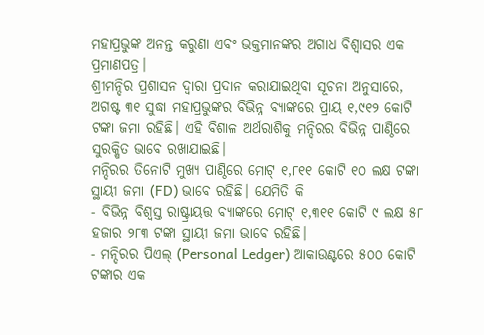ମହାପ୍ରଭୁଙ୍କ ଅନନ୍ତ କରୁଣା ଏବଂ ଭକ୍ତମାନଙ୍କର ଅଗାଧ ବିଶ୍ୱାସର ଏକ ପ୍ରମାଣପତ୍ର।
ଶ୍ରୀମନ୍ଦିର ପ୍ରଶାସନ ଦ୍ୱାରା ପ୍ରଦାନ କରାଯାଇଥିବା ସୂଚନା ଅନୁସାରେ, ଅଗଷ୍ଟ ୩୧ ସୁଦ୍ଧା ମହାପ୍ରଭୁଙ୍କର ବିଭିନ୍ନ ବ୍ୟାଙ୍କରେ ପ୍ରାୟ ୧,୯୧୨ କୋଟି ଟଙ୍କା ଜମା ରହିଛି। ଏହି ବିଶାଳ ଅର୍ଥରାଶିକୁ ମନ୍ଦିରର ବିଭିନ୍ନ ପାଣ୍ଠିରେ ସୁରକ୍ଷିତ ଭାବେ ରଖାଯାଇଛି।
ମନ୍ଦିରର ତିନୋଟି ମୁଖ୍ୟ ପାଣ୍ଠିରେ ମୋଟ୍ ୧,୮୧୧ କୋଟି ୧୦ ଲକ୍ଷ ଟଙ୍କା ସ୍ଥାୟୀ ଜମା (FD) ଭାବେ ରହିଛି। ଯେମିତି କି
- ବିଭିନ୍ନ ବିଶ୍ୱସ୍ତ ରାଷ୍ଟ୍ରାୟତ୍ତ ବ୍ୟାଙ୍କରେ ମୋଟ୍ ୧,୩୧୧ କୋଟି ୯ ଲକ୍ଷ ୫୮ ହଜାର ୨୮୩ ଟଙ୍କା ସ୍ଥାୟୀ ଜମା ଭାବେ ରହିଛି।
- ମନ୍ଦିରର ପିଏଲ୍ (Personal Ledger) ଆକାଉଣ୍ଟରେ ୫୦୦ କୋଟି ଟଙ୍କାର ଏକ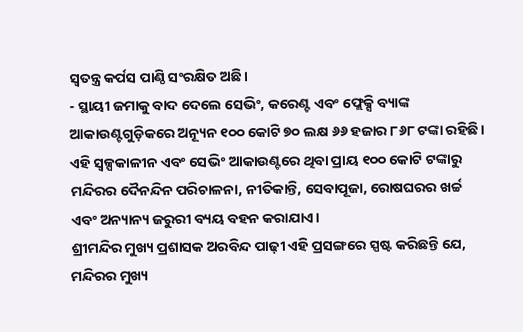ସ୍ୱତନ୍ତ୍ର କର୍ପସ ପାଣ୍ଠି ସଂରକ୍ଷିତ ଅଛି।
- ସ୍ଥାୟୀ ଜମାକୁ ବାଦ ଦେଲେ ସେଭିଂ, କରେଣ୍ଟ ଏବଂ ଫ୍ଲେକ୍ସି ବ୍ୟାଙ୍କ ଆକାଉଣ୍ଟଗୁଡ଼ିକରେ ଅନ୍ୟୂନ ୧୦୦ କୋଟି ୭୦ ଲକ୍ଷ ୬୬ ହଜାର ୮୬୮ ଟଙ୍କା ରହିଛି।
ଏହି ସ୍ୱଳ୍ପକାଳୀନ ଏବଂ ସେଭିଂ ଆକାଉଣ୍ଟରେ ଥିବା ପ୍ରାୟ ୧୦୦ କୋଟି ଟଙ୍କାରୁ ମନ୍ଦିରର ଦୈନନ୍ଦିନ ପରିଚାଳନା, ନୀତିକାନ୍ତି, ସେବାପୂଜା, ରୋଷଘରର ଖର୍ଚ୍ଚ ଏବଂ ଅନ୍ୟାନ୍ୟ ଜରୁରୀ ବ୍ୟୟ ବହନ କରାଯାଏ।
ଶ୍ରୀମନ୍ଦିର ମୁଖ୍ୟ ପ୍ରଶାସକ ଅରବିନ୍ଦ ପାଢ଼ୀ ଏହି ପ୍ରସଙ୍ଗରେ ସ୍ପଷ୍ଟ କରିଛନ୍ତି ଯେ, ମନ୍ଦିରର ମୁଖ୍ୟ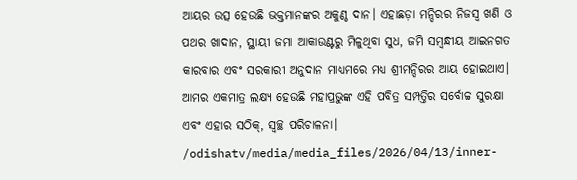ଆୟର ଉତ୍ସ ହେଉଛି ଭକ୍ତମାନଙ୍କର ଅକୁଣ୍ଠ ଦାନ। ଏହାଛଡ଼ା ମନ୍ଦିରର ନିଜସ୍ୱ ଖଣି ଓ ପଥର ଖାଦାନ, ସ୍ଥାୟୀ ଜମା ଆକାଉଣ୍ଟରୁ ମିଳୁଥିବା ସୁଧ, ଜମି ସମ୍ବନ୍ଧୀୟ ଆଇନଗତ କାରବାର ଏବଂ ସରକାରୀ ଅନୁଦାନ ମାଧ୍ୟମରେ ମଧ୍ୟ ଶ୍ରୀମନ୍ଦିରର ଆୟ ହୋଇଥାଏ। ଆମର ଏକମାତ୍ର ଲକ୍ଷ୍ୟ ହେଉଛି ମହାପ୍ରଭୁଙ୍କ ଏହି ପବିତ୍ର ସମ୍ପତ୍ତିର ସର୍ବୋଚ୍ଚ ସୁରକ୍ଷା ଏବଂ ଏହାର ସଠିକ୍, ସ୍ୱଚ୍ଛ ପରିଚାଳନା।
/odishatv/media/media_files/2026/04/13/inner-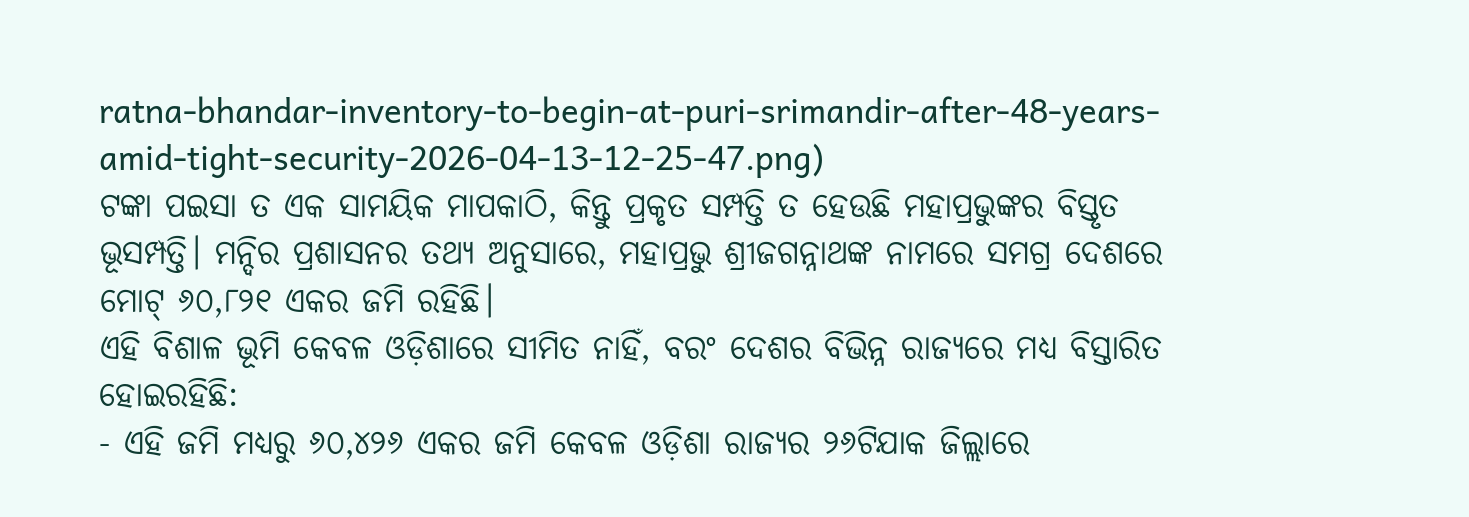ratna-bhandar-inventory-to-begin-at-puri-srimandir-after-48-years-amid-tight-security-2026-04-13-12-25-47.png)
ଟଙ୍କା ପଇସା ତ ଏକ ସାମୟିକ ମାପକାଠି, କିନ୍ତୁ ପ୍ରକୃତ ସମ୍ପତ୍ତି ତ ହେଉଛି ମହାପ୍ରଭୁଙ୍କର ବିସ୍ତୃତ ଭୂସମ୍ପତ୍ତି। ମନ୍ଦିର ପ୍ରଶାସନର ତଥ୍ୟ ଅନୁସାରେ, ମହାପ୍ରଭୁ ଶ୍ରୀଜଗନ୍ନାଥଙ୍କ ନାମରେ ସମଗ୍ର ଦେଶରେ ମୋଟ୍ ୬୦,୮୨୧ ଏକର ଜମି ରହିଛି।
ଏହି ବିଶାଳ ଭୂମି କେବଳ ଓଡ଼ିଶାରେ ସୀମିତ ନାହିଁ, ବରଂ ଦେଶର ବିଭିନ୍ନ ରାଜ୍ୟରେ ମଧ୍ୟ ବିସ୍ତାରିତ ହୋଇରହିଛି:
- ଏହି ଜମି ମଧ୍ୟରୁ ୬୦,୪୨୬ ଏକର ଜମି କେବଳ ଓଡ଼ିଶା ରାଜ୍ୟର ୨୬ଟିଯାକ ଜିଲ୍ଲାରେ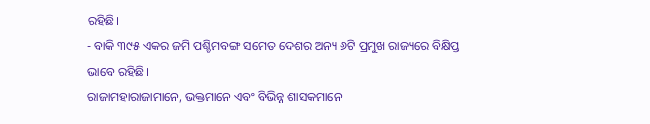ରହିଛି।
- ବାକି ୩୯୫ ଏକର ଜମି ପଶ୍ଚିମବଙ୍ଗ ସମେତ ଦେଶର ଅନ୍ୟ ୬ଟି ପ୍ରମୁଖ ରାଜ୍ୟରେ ବିକ୍ଷିପ୍ତ ଭାବେ ରହିଛି।
ରାଜାମହାରାଜାମାନେ, ଭକ୍ତମାନେ ଏବଂ ବିଭିନ୍ନ ଶାସକମାନେ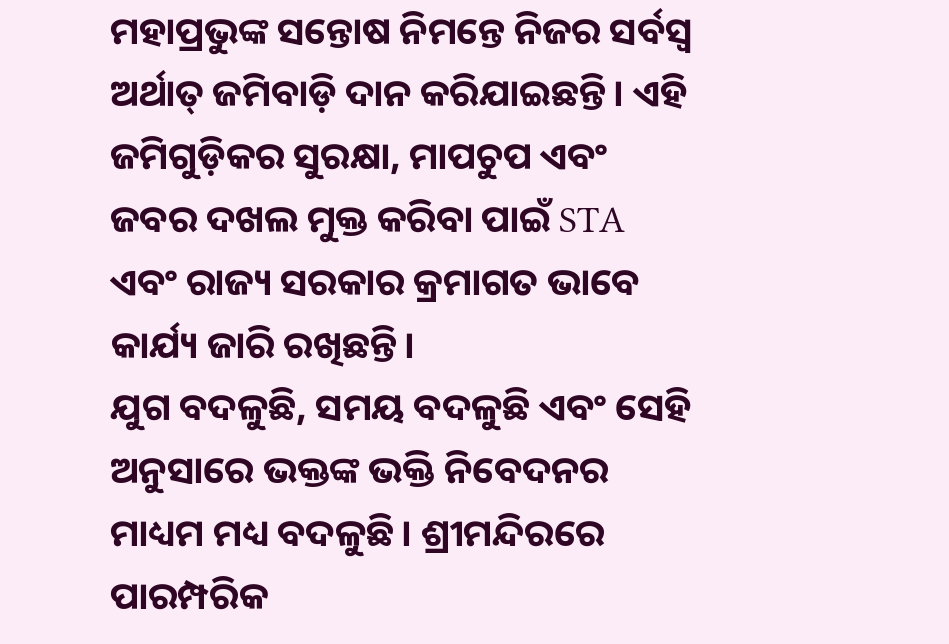ମହାପ୍ରଭୁଙ୍କ ସନ୍ତୋଷ ନିମନ୍ତେ ନିଜର ସର୍ବସ୍ୱ ଅର୍ଥାତ୍ ଜମିବାଡ଼ି ଦାନ କରିଯାଇଛନ୍ତି। ଏହି ଜମିଗୁଡ଼ିକର ସୁରକ୍ଷା, ମାପଚୁପ ଏବଂ ଜବର ଦଖଲ ମୁକ୍ତ କରିବା ପାଇଁ STA ଏବଂ ରାଜ୍ୟ ସରକାର କ୍ରମାଗତ ଭାବେ କାର୍ଯ୍ୟ ଜାରି ରଖିଛନ୍ତି।
ଯୁଗ ବଦଳୁଛି, ସମୟ ବଦଳୁଛି ଏବଂ ସେହି ଅନୁସାରେ ଭକ୍ତଙ୍କ ଭକ୍ତି ନିବେଦନର ମାଧ୍ୟମ ମଧ୍ୟ ବଦଳୁଛି। ଶ୍ରୀମନ୍ଦିରରେ ପାରମ୍ପରିକ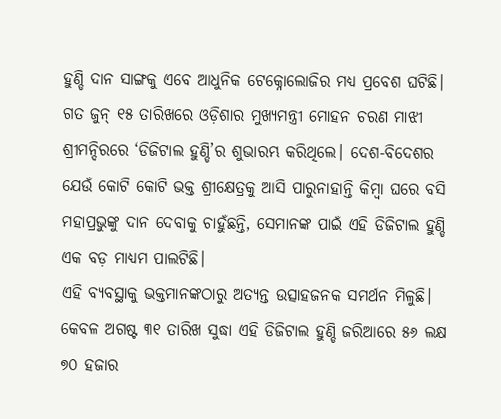ହୁଣ୍ଡି ଦାନ ସାଙ୍ଗକୁ ଏବେ ଆଧୁନିକ ଟେକ୍ନୋଲୋଜିର ମଧ୍ୟ ପ୍ରବେଶ ଘଟିଛି।
ଗତ ଜୁନ୍ ୧୫ ତାରିଖରେ ଓଡ଼ିଶାର ମୁଖ୍ୟମନ୍ତ୍ରୀ ମୋହନ ଚରଣ ମାଝୀ ଶ୍ରୀମନ୍ଦିରରେ ‘ଡିଜିଟାଲ ହୁଣ୍ଡି’ର ଶୁଭାରମ୍ଭ କରିଥିଲେ। ଦେଶ-ବିଦେଶର ଯେଉଁ କୋଟି କୋଟି ଭକ୍ତ ଶ୍ରୀକ୍ଷେତ୍ରକୁ ଆସି ପାରୁନାହାନ୍ତି କିମ୍ବା ଘରେ ବସି ମହାପ୍ରଭୁଙ୍କୁ ଦାନ ଦେବାକୁ ଚାହୁଁଛନ୍ତି, ସେମାନଙ୍କ ପାଇଁ ଏହି ଡିଜିଟାଲ ହୁଣ୍ଡି ଏକ ବଡ଼ ମାଧ୍ୟମ ପାଲଟିଛି।
ଏହି ବ୍ୟବସ୍ଥାକୁ ଭକ୍ତମାନଙ୍କଠାରୁ ଅତ୍ୟନ୍ତ ଉତ୍ସାହଜନକ ସମର୍ଥନ ମିଳୁଛି। କେବଳ ଅଗଷ୍ଟ ୩୧ ତାରିଖ ସୁଦ୍ଧା ଏହି ଡିଜିଟାଲ ହୁଣ୍ଡି ଜରିଆରେ ୫୬ ଲକ୍ଷ ୭୦ ହଜାର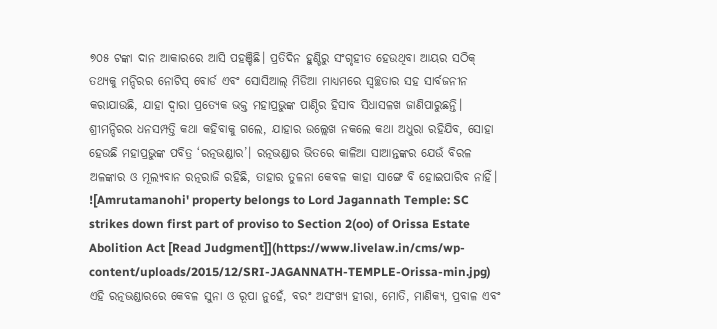୭୦୫ ଟଙ୍କା ଦାନ ଆକାରରେ ଆସି ପହଞ୍ଚିଛି। ପ୍ରତିଦିନ ହୁଣ୍ଡିରୁ ସଂଗୃହୀତ ହେଉଥିବା ଆୟର ସଠିକ୍ ତଥ୍ୟକୁ ମନ୍ଦିରର ନୋଟିସ୍ ବୋର୍ଡ ଏବଂ ସୋସିଆଲ୍ ମିଡିଆ ମାଧ୍ୟମରେ ସ୍ୱଚ୍ଛତାର ସହ ସାର୍ବଜନୀନ କରାଯାଉଛି, ଯାହା ଦ୍ୱାରା ପ୍ରତ୍ୟେକ ଭକ୍ତ ମହାପ୍ରଭୁଙ୍କ ପାଣ୍ଠିର ହିସାବ ସିଧାସଳଖ ଜାଣିପାରୁଛନ୍ତି।
ଶ୍ରୀମନ୍ଦିରର ଧନସମ୍ପତ୍ତି କଥା କହିବାକୁ ଗଲେ, ଯାହାର ଉଲ୍ଲେଖ ନକଲେ କଥା ଅଧୁରା ରହିଯିବ, ସୋହା ହେଉଛି ମହାପ୍ରଭୁଙ୍କ ପବିତ୍ର ‘ରତ୍ନଭଣ୍ଡାର’। ରତ୍ନଭଣ୍ଡାର ଭିତରେ କାଳିଆ ସାଆନ୍ତଙ୍କର ଯେଉଁ ବିରଳ ଅଳଙ୍କାର ଓ ମୂଲ୍ୟବାନ ରତ୍ନରାଜି ରହିଛି, ତାହାର ତୁଳନା କେବଳ କାହା ସାଙ୍ଗେ ବି ହୋଇପାରିବ ନାହିଁ।
![Amrutamanohi' property belongs to Lord Jagannath Temple: SC strikes down first part of proviso to Section 2(oo) of Orissa Estate Abolition Act [Read Judgment]](https://www.livelaw.in/cms/wp-content/uploads/2015/12/SRI-JAGANNATH-TEMPLE-Orissa-min.jpg)
ଏହି ରତ୍ନଭଣ୍ଡାରରେ କେବଳ ସୁନା ଓ ରୂପା ନୁହେଁ, ବରଂ ଅସଂଖ୍ୟ ହୀରା, ମୋତି, ମାଣିକ୍ୟ, ପ୍ରବାଳ ଏବଂ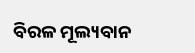ବିରଳ ମୂଲ୍ୟବାନ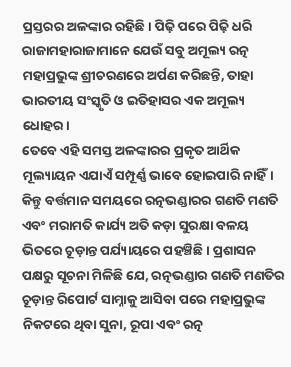ପ୍ରସ୍ତରର ଅଳଙ୍କାର ରହିଛି। ପିଢ଼ି ପରେ ପିଢ଼ି ଧରି ରାଜାମହାରାଜାମାନେ ଯେଉଁ ସବୁ ଅମୂଲ୍ୟ ରତ୍ନ ମହାପ୍ରଭୁଙ୍କ ଶ୍ରୀଚରଣରେ ଅର୍ପଣ କରିଛନ୍ତି, ତାହା ଭାରତୀୟ ସଂସ୍କୃତି ଓ ଇତିହାସର ଏକ ଅମୂଲ୍ୟ ଧୋହର।
ତେବେ ଏହି ସମସ୍ତ ଅଳଙ୍କାରର ପ୍ରକୃତ ଆର୍ଥିକ ମୂଲ୍ୟାୟନ ଏଯାଏଁ ସମ୍ପୂର୍ଣ୍ଣ ଭାବେ ହୋଇପାରି ନାହିଁ। କିନ୍ତୁ ବର୍ତ୍ତମାନ ସମୟରେ ରତ୍ନଭଣ୍ଡାରର ଗଣତି ମଣତି ଏବଂ ମରାମତି କାର୍ଯ୍ୟ ଅତି କଡ଼ା ସୁରକ୍ଷା ବଳୟ ଭିତରେ ଚୂଡ଼ାନ୍ତ ପର୍ଯ୍ୟାୟରେ ପହଞ୍ଚିଛି। ପ୍ରଶାସନ ପକ୍ଷରୁ ସୂଚନା ମିଳିଛି ଯେ, ରତ୍ନଭଣ୍ଡାର ଗଣତି ମଣତିର ଚୂଡ଼ାନ୍ତ ରିପୋର୍ଟ ସାମ୍ନାକୁ ଆସିବା ପରେ ମହାପ୍ରଭୁଙ୍କ ନିକଟରେ ଥିବା ସୁନା, ରୂପା ଏବଂ ରତ୍ନ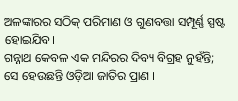ଅଳଙ୍କାରର ସଠିକ୍ ପରିମାଣ ଓ ଗୁଣବତ୍ତା ସମ୍ପୂର୍ଣ୍ଣ ସ୍ପଷ୍ଟ ହୋଇଯିବ।
ଗନ୍ନାଥ କେବଳ ଏକ ମନ୍ଦିରର ଦିବ୍ୟ ବିଗ୍ରହ ନୁହଁନ୍ତି; ସେ ହେଉଛନ୍ତି ଓଡ଼ିଆ ଜାତିର ପ୍ରାଣ ।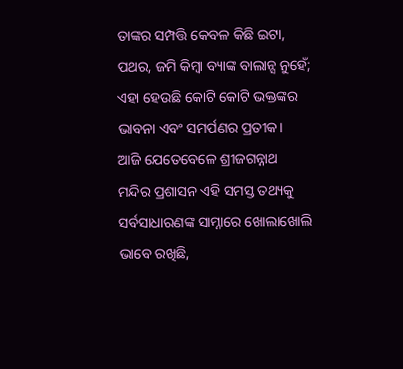ତାଙ୍କର ସମ୍ପତ୍ତି କେବଳ କିଛି ଇଟା, ପଥର, ଜମି କିମ୍ବା ବ୍ୟାଙ୍କ ବାଲାନ୍ସ ନୁହେଁ; ଏହା ହେଉଛି କୋଟି କୋଟି ଭକ୍ତଙ୍କର ଭାବନା ଏବଂ ସମର୍ପଣର ପ୍ରତୀକ।
ଆଜି ଯେତେବେଳେ ଶ୍ରୀଜଗନ୍ନାଥ ମନ୍ଦିର ପ୍ରଶାସନ ଏହି ସମସ୍ତ ତଥ୍ୟକୁ ସର୍ବସାଧାରଣଙ୍କ ସାମ୍ନାରେ ଖୋଲାଖୋଲି ଭାବେ ରଖିଛି,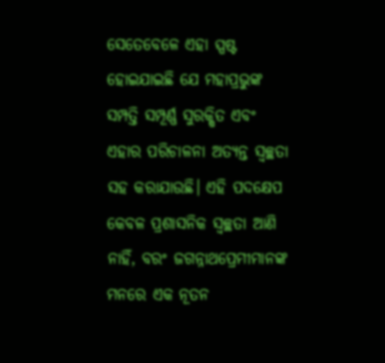ସେତେବେଳେ ଏହା ସ୍ପଷ୍ଟ ହୋଇଯାଇଛି ଯେ ମହାପ୍ରଭୁଙ୍କ ସମ୍ପତ୍ତି ସମ୍ପୂର୍ଣ୍ଣ ସୁରକ୍ଷିତ ଏବଂ ଏହାର ପରିଚାଳନା ଅତ୍ୟନ୍ତ ସ୍ୱଚ୍ଛତା ସହ କରାଯାଉଛି। ଏହି ପଦକ୍ଷେପ କେବଳ ପ୍ରଶାସନିକ ସ୍ୱଚ୍ଛତା ଆଣି ନାହିଁ, ବରଂ ଜଗନ୍ନାଥପ୍ରେମୀମାନଙ୍କ ମନରେ ଏକ ନୂତନ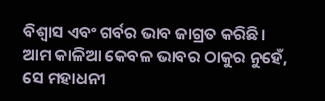ବିଶ୍ୱାସ ଏବଂ ଗର୍ବର ଭାବ ଜାଗ୍ରତ କରିଛି।
ଆମ କାଳିଆ କେବଳ ଭାବର ଠାକୁର ନୁହେଁ, ସେ ମହାଧନୀ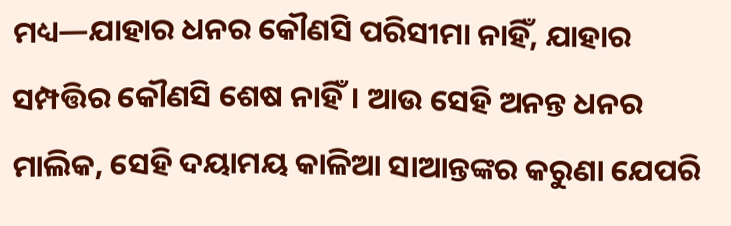ମଧ୍ୟ—ଯାହାର ଧନର କୌଣସି ପରିସୀମା ନାହିଁ, ଯାହାର ସମ୍ପତ୍ତିର କୌଣସି ଶେଷ ନାହିଁ। ଆଉ ସେହି ଅନନ୍ତ ଧନର ମାଲିକ, ସେହି ଦୟାମୟ କାଳିଆ ସାଆନ୍ତଙ୍କର କରୁଣା ଯେପରି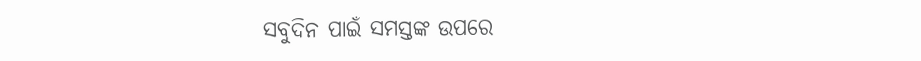ସବୁଦିନ ପାଇଁ ସମସ୍ତଙ୍କ ଉପରେ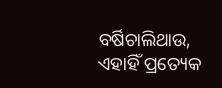ବର୍ଷିଚାଲିଥାଉ, ଏହାହିଁ ପ୍ରତ୍ୟେକ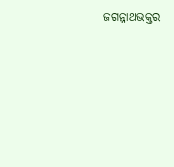ଜଗନ୍ନାଥଭକ୍ତର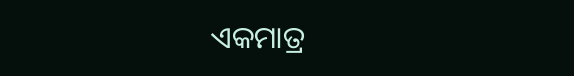ଏକମାତ୍ର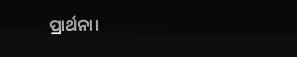ପ୍ରାର୍ଥନା।